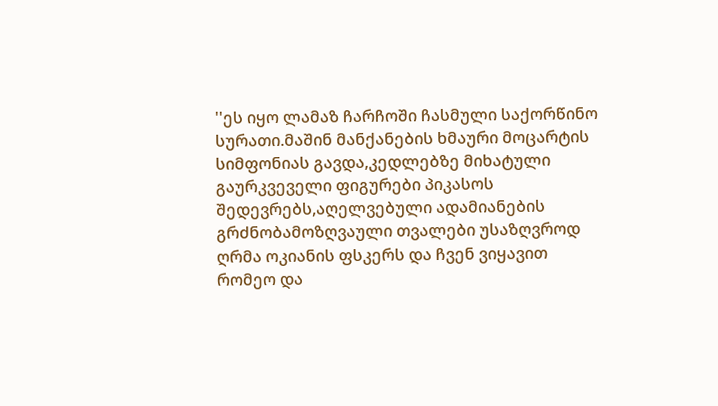''ეს იყო ლამაზ ჩარჩოში ჩასმული საქორწინო სურათი.მაშინ მანქანების ხმაური მოცარტის სიმფონიას გავდა,კედლებზე მიხატული გაურკვეველი ფიგურები პიკასოს შედევრებს,აღელვებული ადამიანების გრძნობამოზღვაული თვალები უსაზღვროდ ღრმა ოკიანის ფსკერს და ჩვენ ვიყავით რომეო და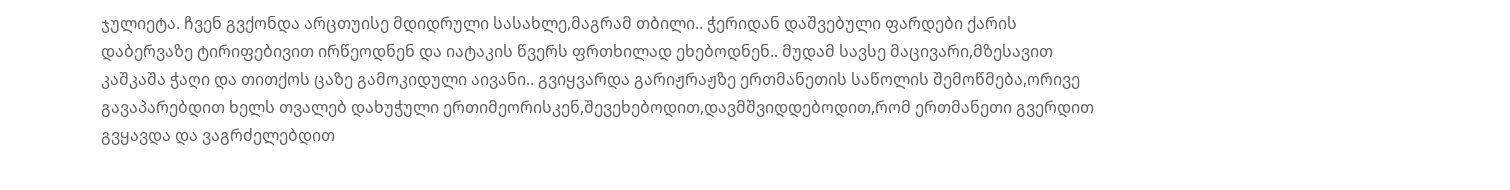ჯულიეტა. ჩვენ გვქონდა არცთუისე მდიდრული სასახლე,მაგრამ თბილი.. ჭერიდან დაშვებული ფარდები ქარის დაბერვაზე ტირიფებივით ირწეოდნენ და იატაკის წვერს ფრთხილად ეხებოდნენ.. მუდამ სავსე მაცივარი,მზესავით კაშკაშა ჭაღი და თითქოს ცაზე გამოკიდული აივანი.. გვიყვარდა გარიჟრაჟზე ერთმანეთის საწოლის შემოწმება,ორივე გავაპარებდით ხელს თვალებ დახუჭული ერთიმეორისკენ,შევეხებოდით,დავმშვიდდებოდით,რომ ერთმანეთი გვერდით გვყავდა და ვაგრძელებდით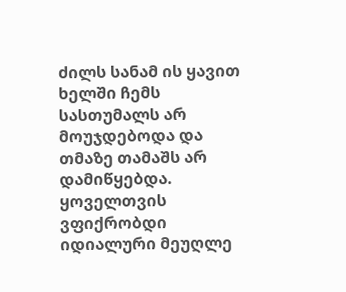ძილს სანამ ის ყავით ხელში ჩემს სასთუმალს არ მოუჯდებოდა და თმაზე თამაშს არ დამიწყებდა. ყოველთვის ვფიქრობდი იდიალური მეუღლე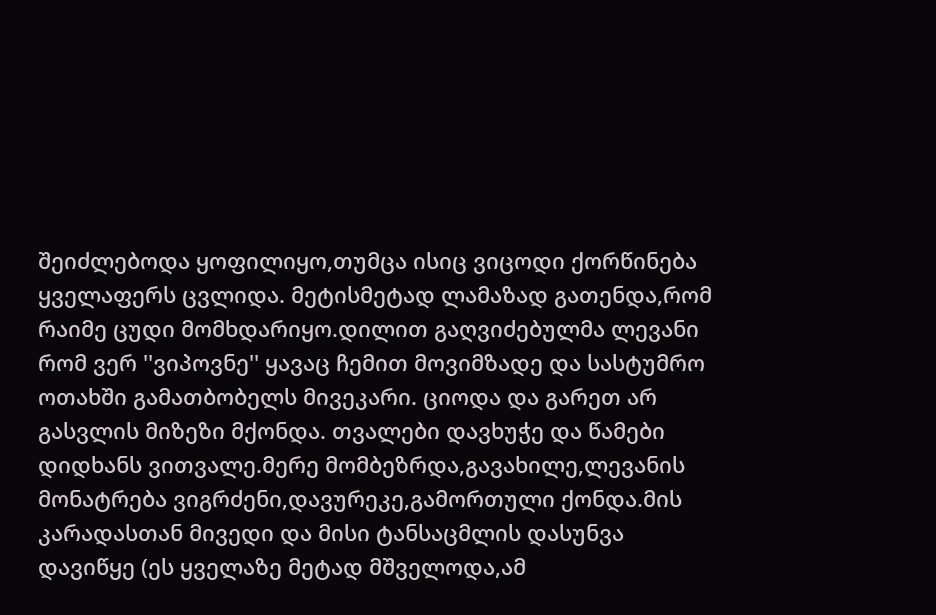შეიძლებოდა ყოფილიყო,თუმცა ისიც ვიცოდი ქორწინება ყველაფერს ცვლიდა. მეტისმეტად ლამაზად გათენდა,რომ რაიმე ცუდი მომხდარიყო.დილით გაღვიძებულმა ლევანი რომ ვერ ''ვიპოვნე'' ყავაც ჩემით მოვიმზადე და სასტუმრო ოთახში გამათბობელს მივეკარი. ციოდა და გარეთ არ გასვლის მიზეზი მქონდა. თვალები დავხუჭე და წამები დიდხანს ვითვალე.მერე მომბეზრდა,გავახილე,ლევანის მონატრება ვიგრძენი,დავურეკე,გამორთული ქონდა.მის კარადასთან მივედი და მისი ტანსაცმლის დასუნვა დავიწყე (ეს ყველაზე მეტად მშველოდა,ამ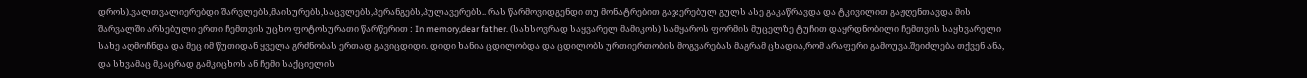დროს).ვალთვალიერებდი შარვლებს,მაისურებს,საცვლებს,პერანგებს,პულავერებს.. რას წარმოვიდგენდი თუ მონატრებით გაჯერებულ გულს ასე გაკაწრავდა და ტკივილით გაჟღენთავდა მის შარვალში არსებული ერთი ჩემთვის უცხო ფოტოსურათი წარწერით : In memory,dear father. (სახსოვრად საყვარელ მამიკოს) სამყაროს ფორმის მუცელზე ტუჩით დაყრდნობილი ჩემთვის საყხვარელი სახე აღმოჩნდა და მეც იმ წუთიდან ყველა გრძნობას ერთად გავიცდიდი. დიდი ხანია ცდილობდა და ცდილობს ურთიერთობის მოგვარებას მაგრამ ცხადია,რომ არაფერი გამოუვა.შეიძლება თქვენ ანა, და სხვამაც მკაცრად გამკიცხოს ან ჩემი საქციელის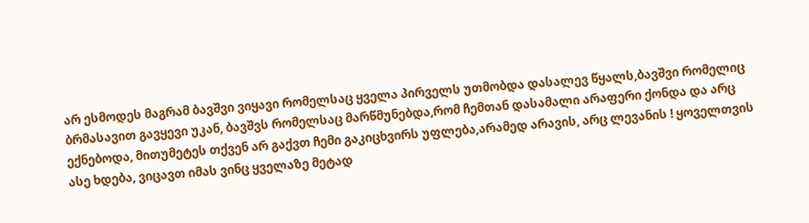არ ესმოდეს მაგრამ ბავშვი ვიყავი რომელსაც ყველა პირველს უთმობდა დასალევ წყალს,ბავშვი რომელიც ბრმასავით გავყევი უკან, ბავშვს რომელსაც მარწმუნებდა,რომ ჩემთან დასამალი არაფერი ქონდა და არც ექნებოდა, მითუმეტეს თქვენ არ გაქვთ ჩემი გაკიცხვირს უფლება,არამედ არავის, არც ლევანის ! ყოველთვის ასე ხდება, ვიცავთ იმას ვინც ყველაზე მეტად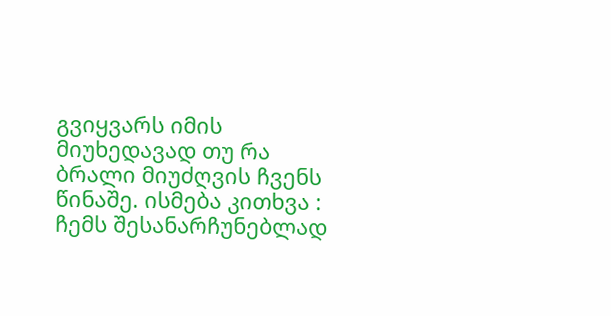გვიყვარს იმის მიუხედავად თუ რა ბრალი მიუძღვის ჩვენს წინაშე. ისმება კითხვა : ჩემს შესანარჩუნებლად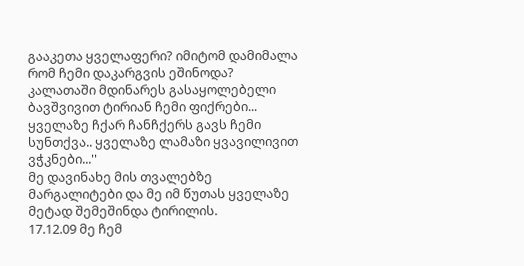გააკეთა ყველაფერი? იმიტომ დამიმალა რომ ჩემი დაკარგვის ეშინოდა? კალათაში მდინარეს გასაყოლებელი ბავშვივით ტირიან ჩემი ფიქრები... ყველაზე ჩქარ ჩანჩქერს გავს ჩემი სუნთქვა.. ყველაზე ლამაზი ყვავილივით ვჭკნები...''
მე დავინახე მის თვალებზე მარგალიტები და მე იმ წუთას ყველაზე მეტად შემეშინდა ტირილის.
17.12.09 მე ჩემ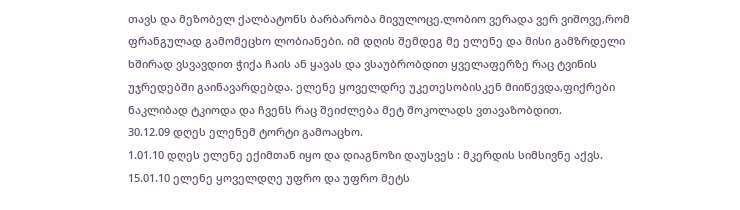თავს და მეზობელ ქალბატონს ბარბარობა მივულოცე.ლობიო ვერადა ვერ ვიშოვე,რომ ფრანგულად გამომეცხო ლობიანები. იმ დღის შემდეგ მე ელენე და მისი გამზრდელი ხშირად ვსვავდით ჭიქა ჩაის ან ყავას და ვსაუბრობდით ყველაფერზე რაც ტვინის უჯრედებში გაინავარდებდა. ელენე ყოველდრე უკეთესობისკენ მიიწევდა,ფიქრები ნაკლიბად ტკიოდა და ჩვენს რაც შეიძლება მეტ შოკოლადს ვთავაზობდით.
30.12.09 დღეს ელენემ ტორტი გამოაცხო.
1.01.10 დღეს ელენე ექიმთან იყო და დიაგნოზი დაუსვეს : მკერდის სიმსივნე აქვს.
15.01.10 ელენე ყოველდღე უფრო და უფრო მეტს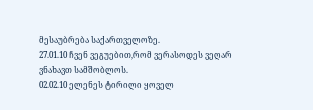მესაუბრება საქართველოზე.
27.01.10 ჩვენ ვეგუებით,რომ ვერასოდეს ვეღარ ვნახავთ სამშობლოს.
02.02.10 ელენეს ტირილი ყოველ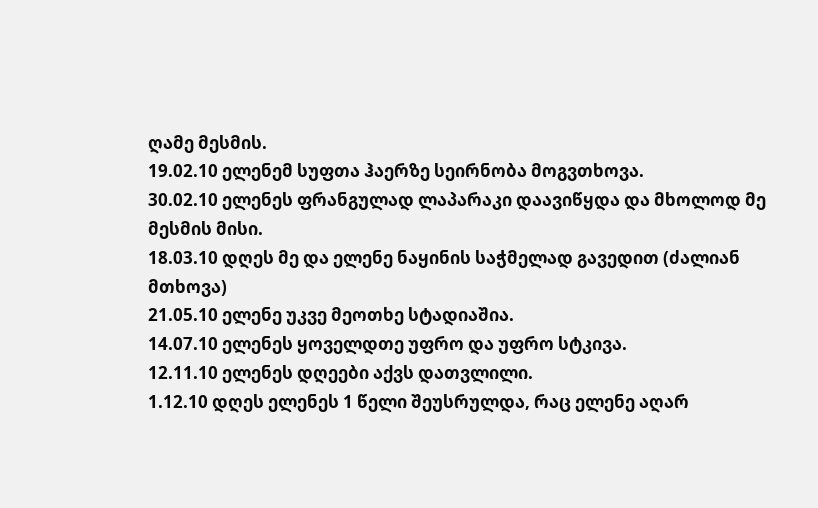ღამე მესმის.
19.02.10 ელენემ სუფთა ჰაერზე სეირნობა მოგვთხოვა.
30.02.10 ელენეს ფრანგულად ლაპარაკი დაავიწყდა და მხოლოდ მე მესმის მისი.
18.03.10 დღეს მე და ელენე ნაყინის საჭმელად გავედით (ძალიან მთხოვა)
21.05.10 ელენე უკვე მეოთხე სტადიაშია.
14.07.10 ელენეს ყოველდთე უფრო და უფრო სტკივა.
12.11.10 ელენეს დღეები აქვს დათვლილი.
1.12.10 დღეს ელენეს 1 წელი შეუსრულდა, რაც ელენე აღარ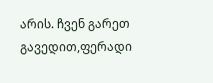არის. ჩვენ გარეთ გავედით,ფერადი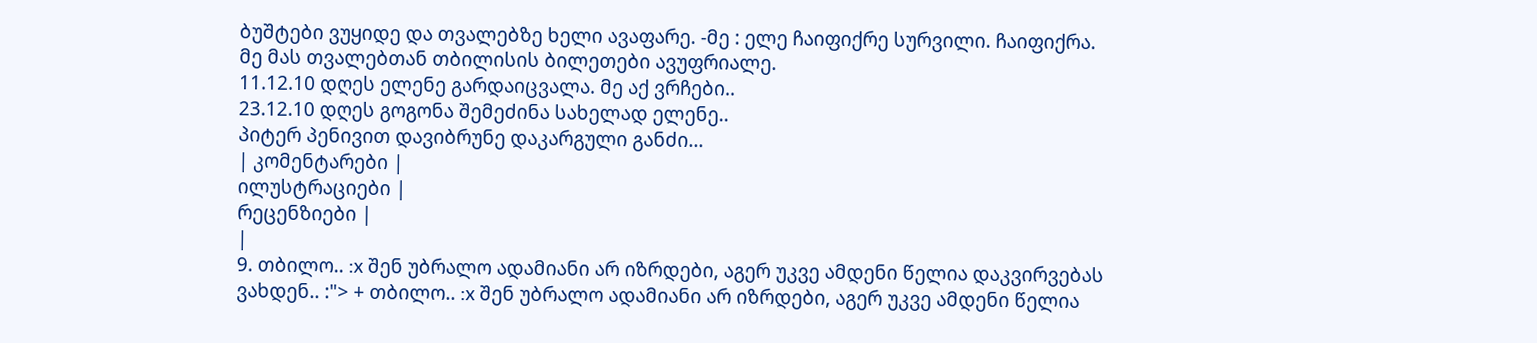ბუშტები ვუყიდე და თვალებზე ხელი ავაფარე. -მე : ელე ჩაიფიქრე სურვილი. ჩაიფიქრა. მე მას თვალებთან თბილისის ბილეთები ავუფრიალე.
11.12.10 დღეს ელენე გარდაიცვალა. მე აქ ვრჩები..
23.12.10 დღეს გოგონა შემეძინა სახელად ელენე..
პიტერ პენივით დავიბრუნე დაკარგული განძი...
| კომენტარები |
ილუსტრაციები |
რეცენზიები |
|
9. თბილო.. :x შენ უბრალო ადამიანი არ იზრდები, აგერ უკვე ამდენი წელია დაკვირვებას ვახდენ.. :"> + თბილო.. :x შენ უბრალო ადამიანი არ იზრდები, აგერ უკვე ამდენი წელია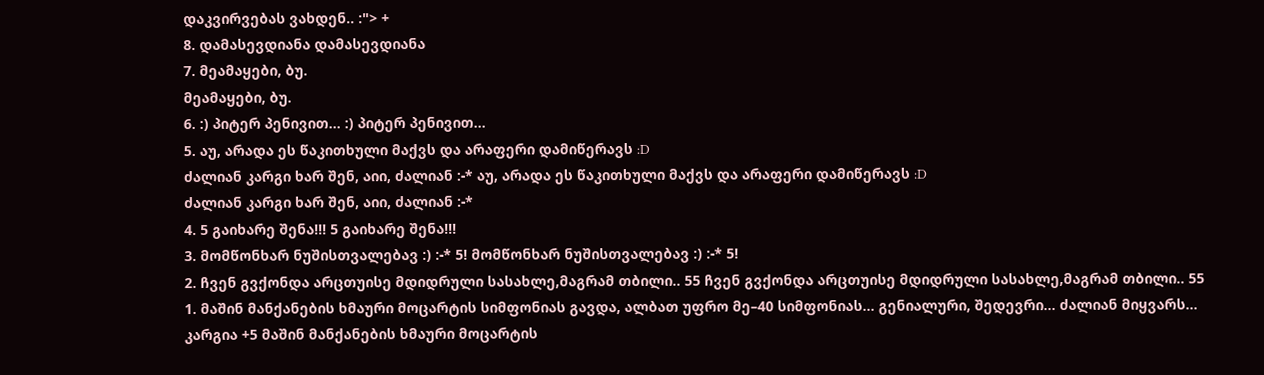დაკვირვებას ვახდენ.. :"> +
8. დამასევდიანა დამასევდიანა
7. მეამაყები, ბუ.
მეამაყები, ბუ.
6. :) პიტერ პენივით... :) პიტერ პენივით...
5. აუ, არადა ეს წაკითხული მაქვს და არაფერი დამიწერავს :D
ძალიან კარგი ხარ შენ, აიი, ძალიან :-* აუ, არადა ეს წაკითხული მაქვს და არაფერი დამიწერავს :D
ძალიან კარგი ხარ შენ, აიი, ძალიან :-*
4. 5 გაიხარე შენა!!! 5 გაიხარე შენა!!!
3. მომწონხარ ნუშისთვალებავ :) :-* 5! მომწონხარ ნუშისთვალებავ :) :-* 5!
2. ჩვენ გვქონდა არცთუისე მდიდრული სასახლე,მაგრამ თბილი.. 55 ჩვენ გვქონდა არცთუისე მდიდრული სასახლე,მაგრამ თბილი.. 55
1. მაშინ მანქანების ხმაური მოცარტის სიმფონიას გავდა, ალბათ უფრო მე–40 სიმფონიას... გენიალური, შედევრი... ძალიან მიყვარს...
კარგია +5 მაშინ მანქანების ხმაური მოცარტის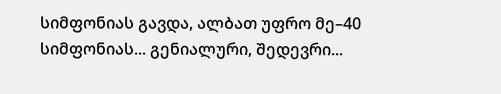სიმფონიას გავდა, ალბათ უფრო მე–40 სიმფონიას... გენიალური, შედევრი...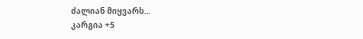ძალიან მიყვარს...
კარგია +5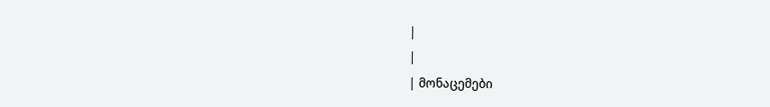|
|
| მონაცემები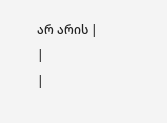არ არის |
|
|